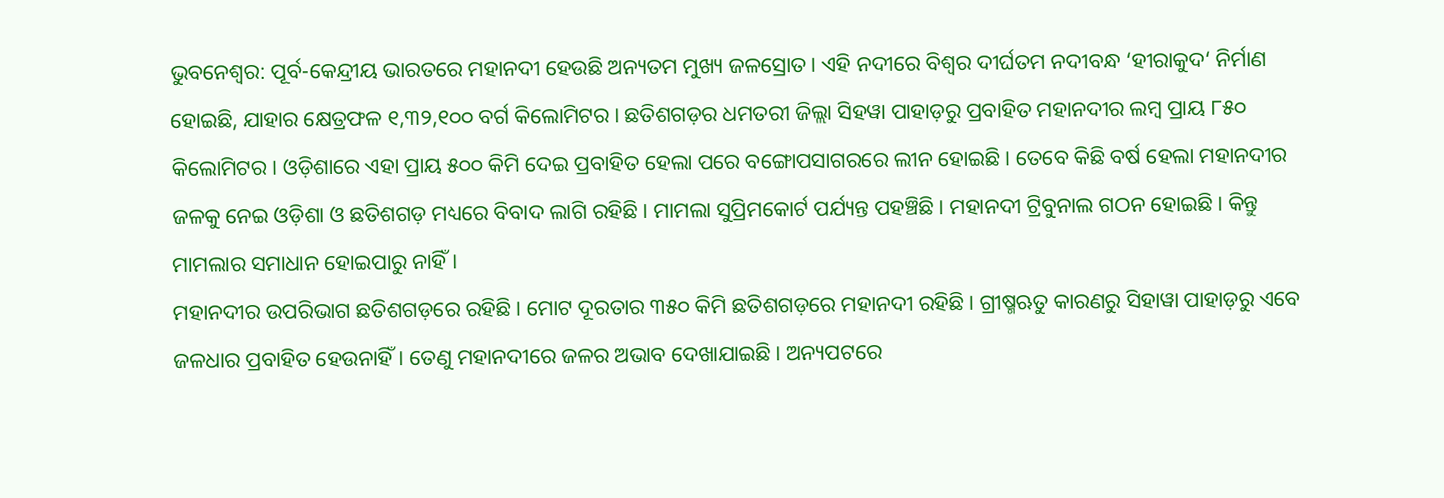ଭୁବନେଶ୍ବର: ପୂର୍ବ-କେନ୍ଦ୍ରୀୟ ଭାରତରେ ମହାନଦୀ ହେଉଛି ଅନ୍ୟତମ ମୁଖ୍ୟ ଜଳସ୍ରୋତ। ଏହି ନଦୀରେ ବିଶ୍ବର ଦୀର୍ଘତମ ନଦୀବନ୍ଧ ‘ହୀରାକୁଦ‘ ନିର୍ମାଣ ହୋଇଛି, ଯାହାର କ୍ଷେତ୍ରଫଳ ୧,୩୨,୧୦୦ ବର୍ଗ କିଲୋମିଟର। ଛତିଶଗଡ଼ର ଧମତରୀ ଜିଲ୍ଲା ସିହୱା ପାହାଡ଼ରୁ ପ୍ରବାହିତ ମହାନଦୀର ଲମ୍ବ ପ୍ରାୟ ୮୫୦ କିଲୋମିଟର। ଓଡ଼ିଶାରେ ଏହା ପ୍ରାୟ ୫୦୦ କିମି ଦେଇ ପ୍ରବାହିତ ହେଲା ପରେ ବଙ୍ଗୋପସାଗରରେ ଲୀନ ହୋଇଛି। ତେବେ କିଛି ବର୍ଷ ହେଲା ମହାନଦୀର ଜଳକୁ ନେଇ ଓଡ଼ିଶା ଓ ଛତିଶଗଡ଼ ମଧ୍ୟରେ ବିବାଦ ଲାଗି ରହିଛି। ମାମଲା ସୁପ୍ରିମକୋର୍ଟ ପର୍ଯ୍ୟନ୍ତ ପହଞ୍ଚିଛି। ମହାନଦୀ ଟ୍ରିବୁନାଲ ଗଠନ ହୋଇଛି। କିନ୍ତୁ ମାମଲାର ସମାଧାନ ହୋଇପାରୁ ନାହିଁ।
ମହାନଦୀର ଉପରିଭାଗ ଛତିଶଗଡ଼ରେ ରହିଛି। ମୋଟ ଦୂରତାର ୩୫୦ କିମି ଛତିଶଗଡ଼ରେ ମହାନଦୀ ରହିଛି। ଗ୍ରୀଷ୍ମଋତୁ କାରଣରୁ ସିହାୱା ପାହାଡ଼ରୁ ଏବେ ଜଳଧାର ପ୍ରବାହିତ ହେଉନାହିଁ। ତେଣୁ ମହାନଦୀରେ ଜଳର ଅଭାବ ଦେଖାଯାଇଛି। ଅନ୍ୟପଟରେ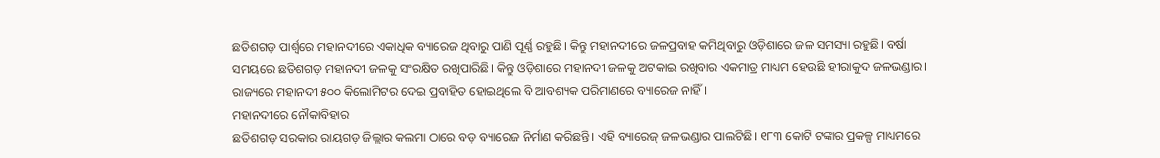ଛତିଶଗଡ଼ ପାର୍ଶ୍ବରେ ମହାନଦୀରେ ଏକାଧିକ ବ୍ୟାରେଜ ଥିବାରୁ ପାଣି ପୂର୍ଣ୍ଣ ରହୁଛି। କିନ୍ତୁ ମହାନଦୀରେ ଜଳପ୍ରବାହ କମିଥିବାରୁ ଓଡ଼ିଶାରେ ଜଳ ସମସ୍ୟା ରହୁଛି। ବର୍ଷା ସମୟରେ ଛତିଶଗଡ଼ ମହାନଦୀ ଜଳକୁ ସଂରକ୍ଷିତ ରଖିପାରିଛି। କିନ୍ତୁ ଓଡ଼ିଶାରେ ମହାନଦୀ ଜଳକୁ ଅଟକାଇ ରଖିବାର ଏକମାତ୍ର ମାଧ୍ୟମ ହେଉଛି ହୀରାକୁଦ ଜଳଭଣ୍ଡାର। ରାଜ୍ୟରେ ମହାନଦୀ ୫୦୦ କିଲୋମିଟର ଦେଇ ପ୍ରବାହିତ ହୋଇଥିଲେ ବି ଆବଶ୍ୟକ ପରିମାଣରେ ବ୍ୟାରେଜ ନାହିଁ।
ମହାନଦୀରେ ନୌକାବିହାର
ଛତିଶଗଡ଼ ସରକାର ରାୟଗଡ଼ ଜିଲ୍ଲାର କଲମା ଠାରେ ବଡ଼ ବ୍ୟାରେଜ ନିର୍ମାଣ କରିଛନ୍ତି। ଏହି ବ୍ୟାରେଜ୍ ଜଳଭଣ୍ଡାର ପାଲଟିଛି। ୧୮୩ କୋଟି ଟଙ୍କାର ପ୍ରକଳ୍ପ ମାଧ୍ୟମରେ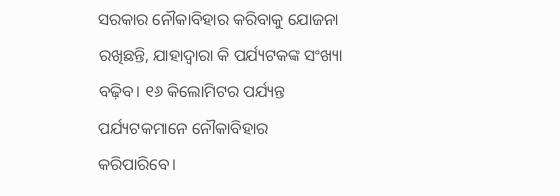ସରକାର ନୌକାବିହାର କରିବାକୁ ଯୋଜନା ରଖିଛନ୍ତି, ଯାହାଦ୍ବାରା କି ପର୍ଯ୍ୟଟକଙ୍କ ସଂଖ୍ୟା ବଢ଼ିବ। ୧୬ କିଲୋମିଟର ପର୍ଯ୍ୟନ୍ତ ପର୍ଯ୍ୟଟକମାନେ ନୌକାବିହାର କରିପାରିବେ।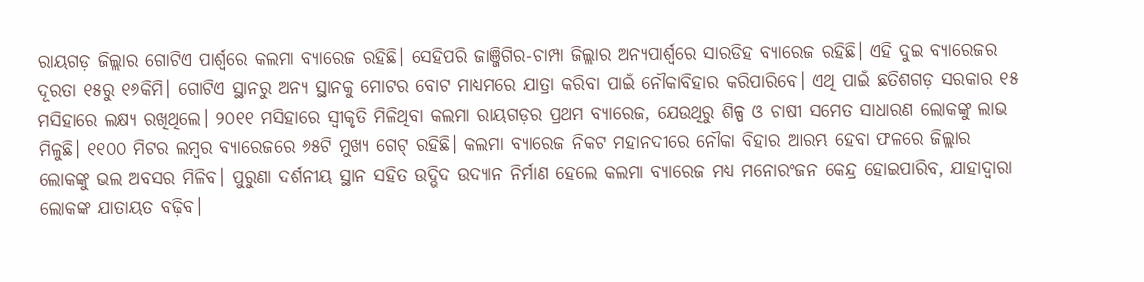ରାୟଗଡ଼ ଜିଲ୍ଲାର ଗୋଟିଏ ପାର୍ଶ୍ବରେ କଲମା ବ୍ୟାରେଜ ରହିଛି। ସେହିପରି ଜାଞ୍ଜିଗିର-ଚାମ୍ପା ଜିଲ୍ଲାର ଅନ୍ୟପାର୍ଶ୍ବରେ ସାରଡିହ ବ୍ୟାରେଜ ରହିଛି। ଏହି ଦୁଇ ବ୍ୟାରେଜର ଦୂରତା ୧୫ରୁ ୧୬କିମି। ଗୋଟିଏ ସ୍ଥାନରୁ ଅନ୍ୟ ସ୍ଥାନକୁ ମୋଟର ବୋଟ ମାଧ୍ୟମରେ ଯାତ୍ରା କରିବା ପାଇଁ ନୌକାବିହାର କରିପାରିବେ। ଏଥି ପାଇଁ ଛତିଶଗଡ଼ ସରକାର ୧୫ ମସିହାରେ ଲକ୍ଷ୍ୟ ରଖିଥିଲେ। ୨୦୧୧ ମସିହାରେ ସ୍ବୀକୃତି ମିଳିଥିବା କଲମା ରାୟଗଡ଼ର ପ୍ରଥମ ବ୍ୟାରେଜ, ଯେଉଥିରୁ ଶିଳ୍ପ ଓ ଚାଷୀ ସମେତ ସାଧାରଣ ଲୋକଙ୍କୁ ଲାଭ ମିଳୁଛି। ୧୧୦୦ ମିଟର ଲମ୍ବର ବ୍ୟାରେଜରେ ୬୫ଟି ମୁଖ୍ୟ ଗେଟ୍ ରହିଛି। କଲମା ବ୍ୟାରେଜ ନିକଟ ମହାନଦୀରେ ନୌକା ବିହାର ଆରମ୍ଭ ହେବା ଫଳରେ ଜିଲ୍ଲାର ଲୋକଙ୍କୁ ଭଲ ଅବସର ମିଳିବ। ପୁରୁଣା ଦର୍ଶନୀୟ ସ୍ଥାନ ସହିତ ଉଦ୍ଭିଦ ଉଦ୍ୟାନ ନିର୍ମାଣ ହେଲେ କଲମା ବ୍ୟାରେଜ ମଧ୍ୟ ମନୋରଂଜନ କେନ୍ଦ୍ର ହୋଇପାରିବ, ଯାହାଦ୍ବାରା ଲୋକଙ୍କ ଯାତାୟତ ବଢ଼ିବ।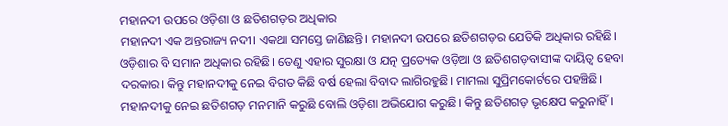ମହାନଦୀ ଉପରେ ଓଡ଼ିଶା ଓ ଛତିଶଗଡ଼ର ଅଧିକାର
ମହାନଦୀ ଏକ ଅନ୍ତରାଜ୍ୟ ନଦୀ। ଏକଥା ସମସ୍ତେ ଜାଣିଛନ୍ତି। ମହାନଦୀ ଉପରେ ଛତିଶଗଡ଼ର ଯେତିକି ଅଧିକାର ରହିଛି। ଓଡ଼ିଶାର ବି ସମାନ ଅଧିକାର ରହିଛି। ତେଣୁ ଏହାର ସୁରକ୍ଷା ଓ ଯତ୍ନ ପ୍ରତ୍ୟେକ ଓଡ଼ିଆ ଓ ଛତିଶଗଡ଼ବାସୀଙ୍କ ଦାୟିତ୍ବ ହେବା ଦରକାର। କିନ୍ତୁ ମହାନଦୀକୁ ନେଇ ବିଗତ କିଛି ବର୍ଷ ହେଲା ବିବାଦ ଲାଗିରହୁଛି। ମାମଲା ସୁପ୍ରିମକୋର୍ଟରେ ପହଞ୍ଚିଛି। ମହାନଦୀକୁ ନେଇ ଛତିଶଗଡ଼ ମନମାନି କରୁଛି ବୋଲି ଓଡ଼ିଶା ଅଭିଯୋଗ କରୁଛି। କିନ୍ତୁ ଛତିଶଗଡ଼ ଭୃକ୍ଷେପ କରୁନାହିଁ।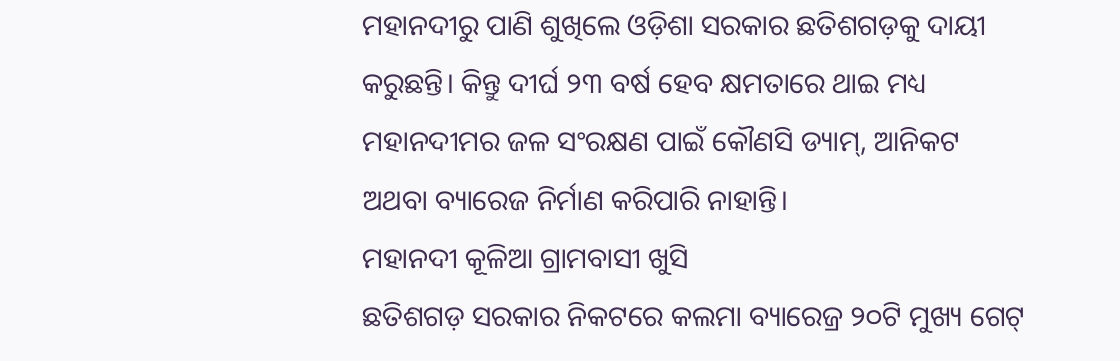ମହାନଦୀରୁ ପାଣି ଶୁଖିଲେ ଓଡ଼ିଶା ସରକାର ଛତିଶଗଡ଼କୁ ଦାୟୀ କରୁଛନ୍ତି। କିନ୍ତୁ ଦୀର୍ଘ ୨୩ ବର୍ଷ ହେବ କ୍ଷମତାରେ ଥାଇ ମଧ୍ୟ ମହାନଦୀମର ଜଳ ସଂରକ୍ଷଣ ପାଇଁ କୌଣସି ଡ୍ୟାମ୍, ଆନିକଟ ଅଥବା ବ୍ୟାରେଜ ନିର୍ମାଣ କରିପାରି ନାହାନ୍ତି।
ମହାନଦୀ କୂଳିଆ ଗ୍ରାମବାସୀ ଖୁସି
ଛତିଶଗଡ଼ ସରକାର ନିକଟରେ କଲମା ବ୍ୟାରେଜ୍ର ୨୦ଟି ମୁଖ୍ୟ ଗେଟ୍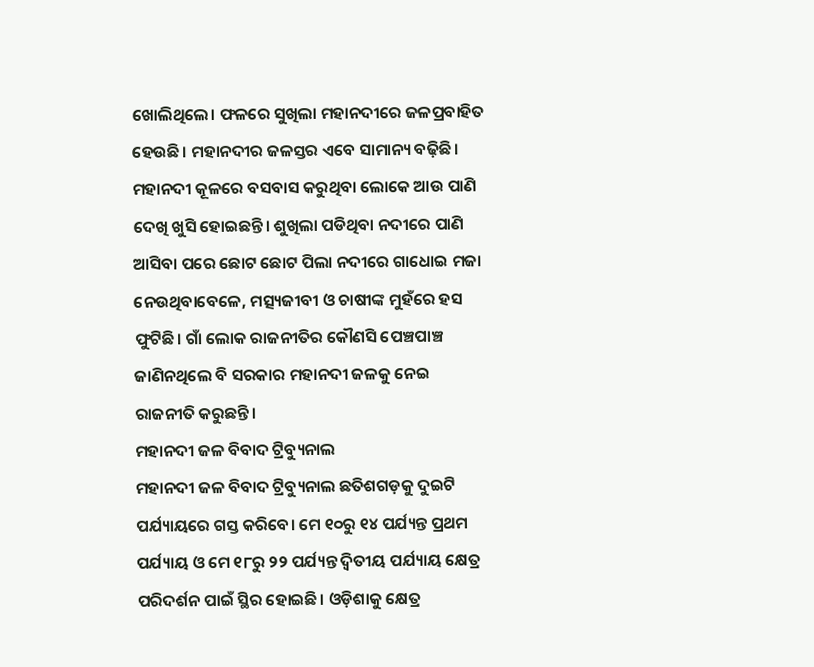ଖୋଲିଥିଲେ। ଫଳରେ ସୁଖିଲା ମହାନଦୀରେ ଜଳପ୍ରବାହିତ ହେଉଛି। ମହାନଦୀର ଜଳସ୍ତର ଏବେ ସାମାନ୍ୟ ବଢ଼ିଛି। ମହାନଦୀ କୂଳରେ ବସବାସ କରୁଥିବା ଲୋକେ ଆଉ ପାଣି ଦେଖି ଖୁସି ହୋଇଛନ୍ତି। ଶୁଖିଲା ପଡିଥିବା ନଦୀରେ ପାଣି ଆସିବା ପରେ ଛୋଟ ଛୋଟ ପିଲା ନଦୀରେ ଗାଧୋଇ ମଜା ନେଉଥିବାବେଳେ, ମତ୍ସ୍ୟଜୀବୀ ଓ ଚାଷୀଙ୍କ ମୁହଁରେ ହସ ଫୁଟିଛି। ଗାଁ ଲୋକ ରାଜନୀତିର କୌଣସି ପେଞ୍ଚପାଞ୍ଚ ଜାଣିନଥିଲେ ବି ସରକାର ମହାନଦୀ ଜଳକୁ ନେଇ ରାଜନୀତି କରୁଛନ୍ତି।
ମହାନଦୀ ଜଳ ବିବାଦ ଟ୍ରିବ୍ୟୁନାଲ
ମହାନଦୀ ଜଳ ବିବାଦ ଟ୍ରିବ୍ୟୁନାଲ ଛତିଶଗଡ଼କୁ ଦୁଇଟି ପର୍ଯ୍ୟାୟରେ ଗସ୍ତ କରିବେ। ମେ ୧୦ରୁ ୧୪ ପର୍ଯ୍ୟନ୍ତ ପ୍ରଥମ ପର୍ଯ୍ୟାୟ ଓ ମେ ୧୮ରୁ ୨୨ ପର୍ଯ୍ୟନ୍ତ ଦ୍ବିତୀୟ ପର୍ଯ୍ୟାୟ କ୍ଷେତ୍ର ପରିଦର୍ଶନ ପାଇଁ ସ୍ଥିର ହୋଇଛି। ଓଡ଼ିଶାକୁ କ୍ଷେତ୍ର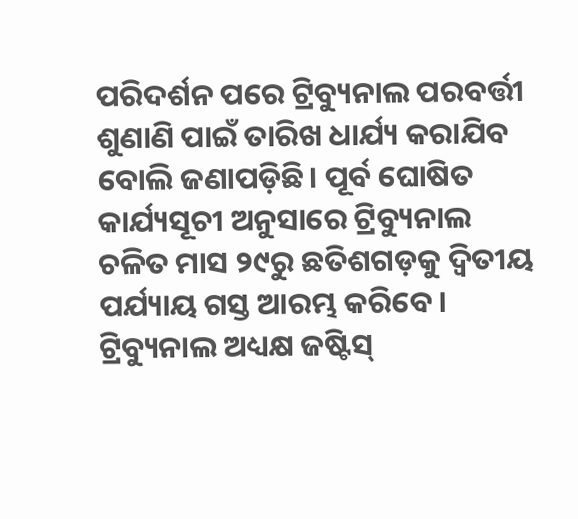ପରିଦର୍ଶନ ପରେ ଟ୍ରିବ୍ୟୁନାଲ ପରବର୍ତ୍ତୀ ଶୁଣାଣି ପାଇଁ ତାରିଖ ଧାର୍ଯ୍ୟ କରାଯିବ ବୋଲି ଜଣାପଡ଼ିଛି। ପୂର୍ବ ଘୋଷିତ କାର୍ଯ୍ୟସୂଚୀ ଅନୁସାରେ ଟ୍ରିବ୍ୟୁନାଲ ଚଳିତ ମାସ ୨୯ରୁ ଛତିଶଗଡ଼କୁ ଦ୍ବିତୀୟ ପର୍ଯ୍ୟାୟ ଗସ୍ତ ଆରମ୍ଭ କରିବେ। ଟ୍ରିବ୍ୟୁନାଲ ଅଧ୍ୟକ୍ଷ ଜଷ୍ଟିସ୍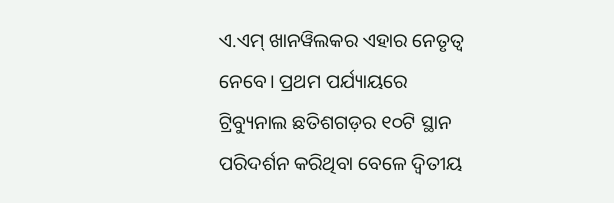ଏ.ଏମ୍ ଖାନୱିଲକର ଏହାର ନେତୃତ୍ବ ନେବେ। ପ୍ରଥମ ପର୍ଯ୍ୟାୟରେ ଟ୍ରିବ୍ୟୁନାଲ ଛତିଶଗଡ଼ର ୧୦ଟି ସ୍ଥାନ ପରିଦର୍ଶନ କରିଥିବା ବେଳେ ଦ୍ବିତୀୟ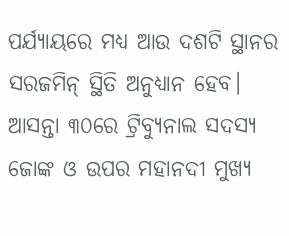ପର୍ଯ୍ୟାୟରେ ମଧ୍ୟ ଆଉ ଦଶଟି ସ୍ଥାନର ସରଜମିନ୍ ସ୍ଥିତି ଅନୁଧ୍ୟାନ ହେବ। ଆସନ୍ତା ୩୦ରେ ଟ୍ରିବ୍ୟୁନାଲ ସଦସ୍ୟ ଜୋଙ୍କ ଓ ଉପର ମହାନଦୀ ମୁଖ୍ୟ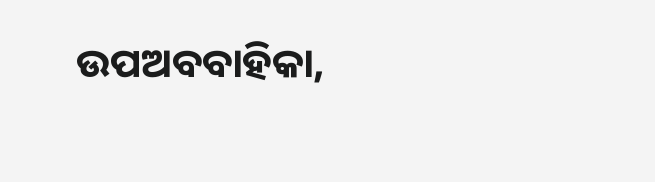ଉପଅବବାହିକା,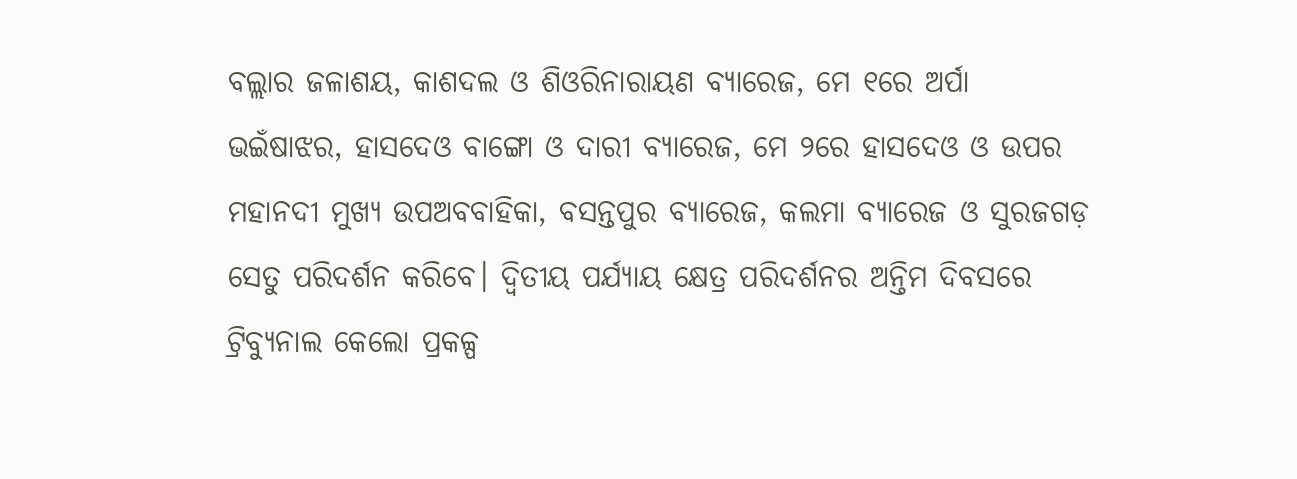ବଲ୍ଲାର ଜଳାଶୟ, କାଶଦଲ ଓ ଶିଓରିନାରାୟଣ ବ୍ୟାରେଜ, ମେ ୧ରେ ଅର୍ପା ଭଇଁଷାଝର, ହାସଦେଓ ବାଙ୍ଗୋ ଓ ଦାରୀ ବ୍ୟାରେଜ, ମେ ୨ରେ ହାସଦେଓ ଓ ଉପର ମହାନଦୀ ମୁଖ୍ୟ ଉପଅବବାହିକା, ବସନ୍ତପୁର ବ୍ୟାରେଜ, କଲମା ବ୍ୟାରେଜ ଓ ସୁରଜଗଡ଼ ସେତୁ ପରିଦର୍ଶନ କରିବେ। ଦ୍ବିତୀୟ ପର୍ଯ୍ୟାୟ କ୍ଷେତ୍ର ପରିଦର୍ଶନର ଅନ୍ତିମ ଦିବସରେ ଟ୍ରିବ୍ୟୁନାଲ କେଲୋ ପ୍ରକଳ୍ପ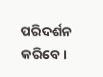ପରିଦର୍ଶନ କରିବେ।